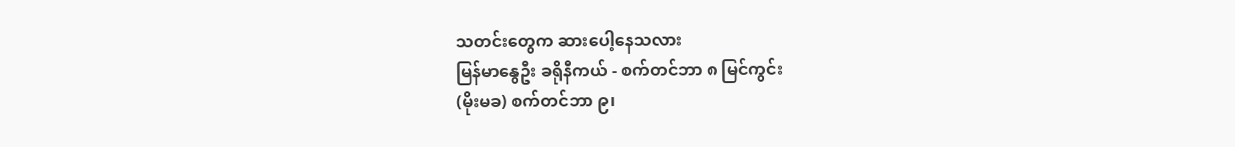သတင်းတွေက ဆားပေါ့နေသလား
မြန်မာနွေဦး ခရိုနီကယ် - စက်တင်ဘာ ၈ မြင်ကွင်း
(မိုးမခ) စက်တင်ဘာ ၉၊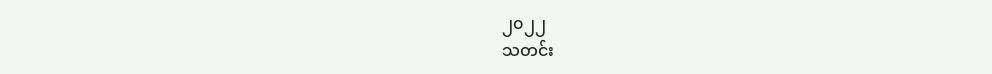၂၀၂၂
သတင်း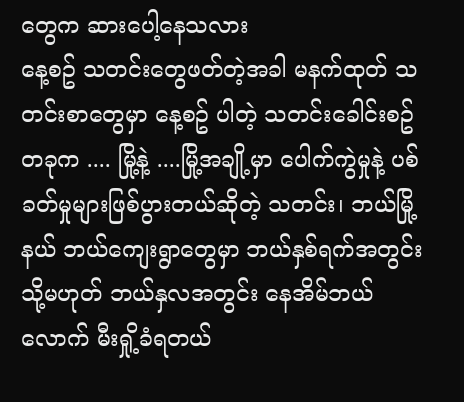တွေက ဆားပေါ့နေသလား
နေ့စဥ် သတင်းတွေဖတ်တဲ့အခါ မနက်ထုတ် သတင်းစာတွေမှာ နေ့စဥ် ပါတဲ့ သတင်းခေါင်းစဥ် တခုက .... မြို့နဲ့ ....မြို့အချို့မှာ ပေါက်ကွဲမှုနဲ့ ပစ်ခတ်မှုများဖြစ်ပွားတယ်ဆိုတဲ့ သတင်း၊ ဘယ်မြို့နယ် ဘယ်ကျေးရွာတွေမှာ ဘယ်နှစ်ရက်အတွင်း သို့မဟုတ် ဘယ်နှလအတွင်း နေအိမ်ဘယ်လောက် မီးရှို့ခံရတယ်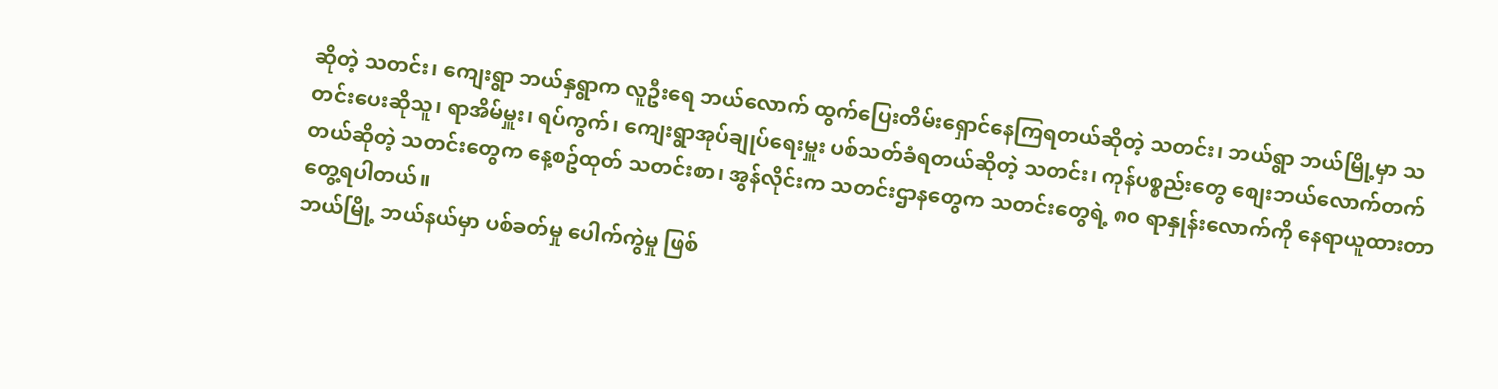ဆိုတဲ့ သတင်း၊ ကျေးရွာ ဘယ်နှရွာက လူဦးရေ ဘယ်လောက် ထွက်ပြေးတိမ်းရှောင်နေကြရတယ်ဆိုတဲ့ သတင်း၊ ဘယ်ရွာ ဘယ်မြို့မှာ သတင်းပေးဆိုသူ၊ ရာအိမ်မှူး၊ ရပ်ကွက်၊ ကျေးရွာအုပ်ချုပ်ရေးမှူး ပစ်သတ်ခံရတယ်ဆိုတဲ့ သတင်း၊ ကုန်ပစ္စည်းတွေ စျေးဘယ်လောက်တက်တယ်ဆိုတဲ့ သတင်းတွေက နေ့စဥ်ထုတ် သတင်းစာ၊ အွန်လိုင်းက သတင်းဌာနတွေက သတင်းတွေရဲ့ ၈၀ ရာနှုန်းလောက်ကို နေရာယူထားတာ တွေ့ရပါတယ်။
ဘယ်မြို့ ဘယ်နယ်မှာ ပစ်ခတ်မှု ပေါက်ကွဲမှု ဖြစ်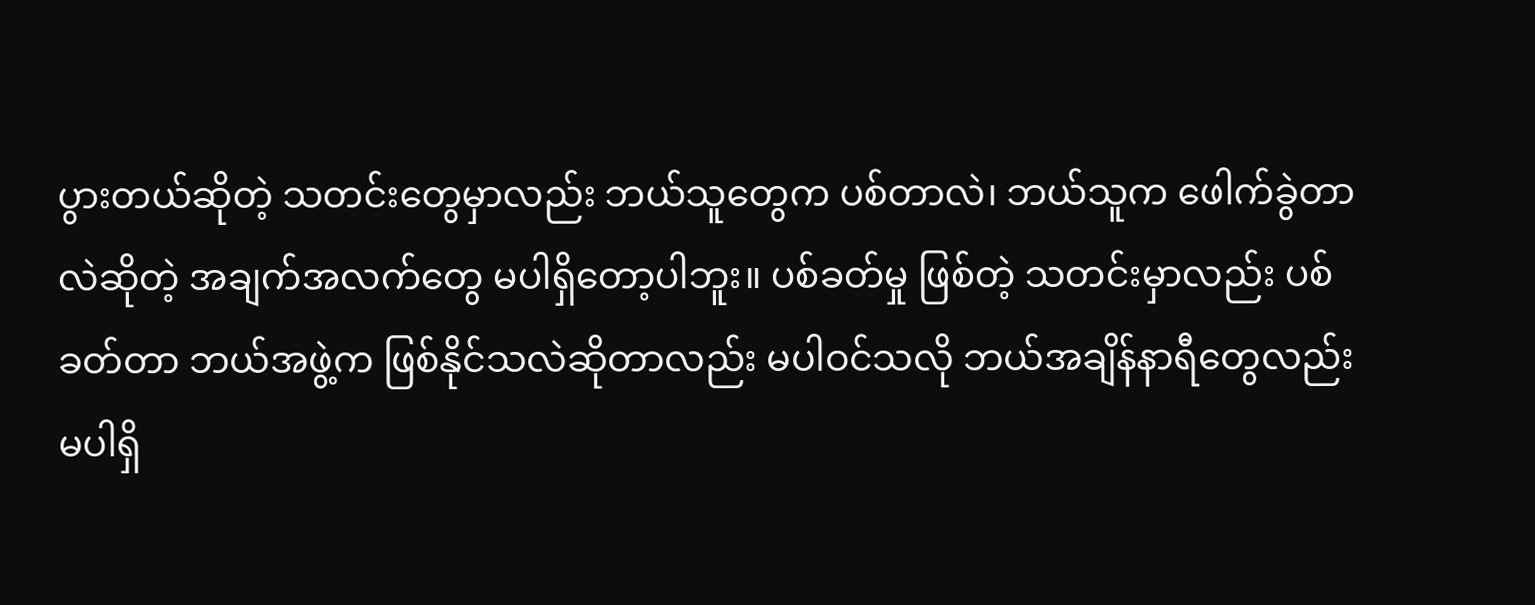ပွားတယ်ဆိုတဲ့ သတင်းတွေမှာလည်း ဘယ်သူတွေက ပစ်တာလဲ၊ ဘယ်သူက ဖေါက်ခွဲတာလဲဆိုတဲ့ အချက်အလက်တွေ မပါရှိတော့ပါဘူး။ ပစ်ခတ်မှု ဖြစ်တဲ့ သတင်းမှာလည်း ပစ်ခတ်တာ ဘယ်အဖွဲ့က ဖြစ်နိုင်သလဲဆိုတာလည်း မပါဝင်သလို ဘယ်အချိန်နာရီတွေလည်း မပါရှိ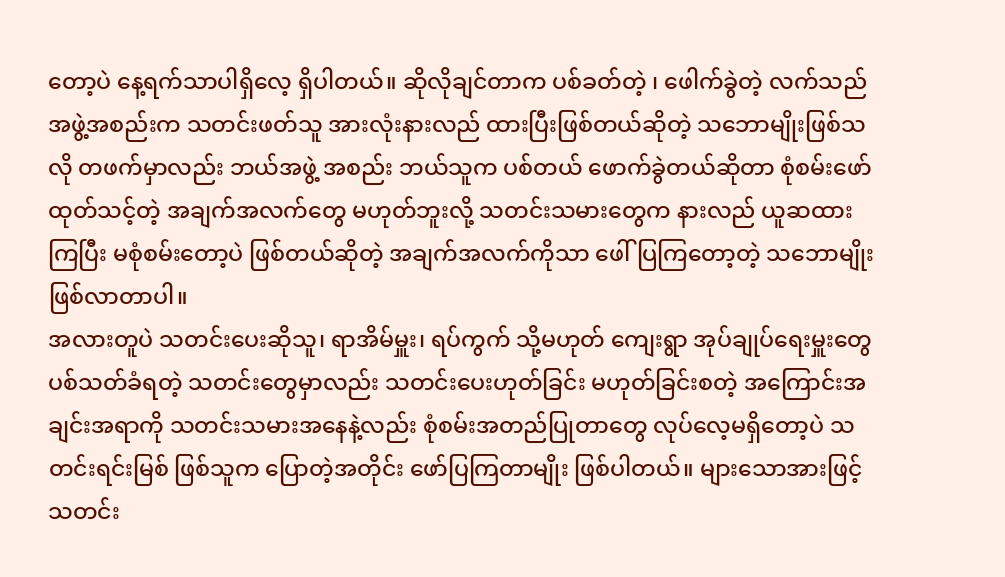တော့ပဲ နေ့ရက်သာပါရှိလေ့ ရှိပါတယ်။ ဆိုလိုချင်တာက ပစ်ခတ်တဲ့ ၊ ဖေါက်ခွဲတဲ့ လက်သည်အဖွဲ့အစည်းက သတင်းဖတ်သူ အားလုံးနားလည် ထားပြီးဖြစ်တယ်ဆိုတဲ့ သဘောမျိုးဖြစ်သလို တဖက်မှာလည်း ဘယ်အဖွဲ့ အစည်း ဘယ်သူက ပစ်တယ် ဖောက်ခွဲတယ်ဆိုတာ စုံစမ်းဖော်ထုတ်သင့်တဲ့ အချက်အလက်တွေ မဟုတ်ဘူးလို့ သတင်းသမားတွေက နားလည် ယူဆထားကြပြီး မစုံစမ်းတော့ပဲ ဖြစ်တယ်ဆိုတဲ့ အချက်အလက်ကိုသာ ဖေါ်ပြကြတော့တဲ့ သဘောမျိုး ဖြစ်လာတာပါ။
အလားတူပဲ သတင်းပေးဆိုသူ၊ ရာအိမ်မှူး၊ ရပ်ကွက် သို့မဟုတ် ကျေးရွာ အုပ်ချုပ်ရေးမှူးတွေ ပစ်သတ်ခံရတဲ့ သတင်းတွေမှာလည်း သတင်းပေးဟုတ်ခြင်း မဟုတ်ခြင်းစတဲ့ အကြောင်းအချင်းအရာကို သတင်းသမားအနေနဲ့လည်း စုံစမ်းအတည်ပြုတာတွေ လုပ်လေ့မရှိတော့ပဲ သတင်းရင်းမြစ် ဖြစ်သူက ပြောတဲ့အတိုင်း ဖော်ပြကြတာမျိုး ဖြစ်ပါတယ်။ များသောအားဖြင့် သတင်း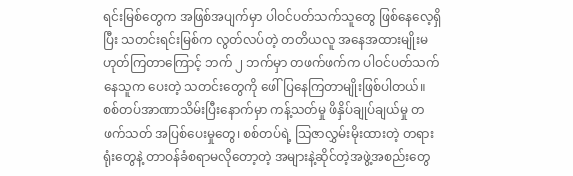ရင်းမြစ်တွေက အဖြစ်အပျက်မှာ ပါဝင်ပတ်သက်သူတွေ ဖြစ်နေလေ့ရှိပြီး သတင်းရင်းမြစ်က လွတ်လပ်တဲ့ တတိယလူ အနေအထားမျိုးမဟုတ်ကြတာကြောင့် ဘက် ၂ ဘက်မှာ တဖက်ဖက်က ပါဝင်ပတ်သက်နေသူက ပေးတဲ့ သတင်းတွေကို ဖေါ်ပြနေကြတာမျိုးဖြစ်ပါတယ်။
စစ်တပ်အာဏာသိမ်းပြီးနောက်မှာ ကန့်သတ်မှု ဖိနှိပ်ချုပ်ချယ်မှု တဖက်သတ် အပြစ်ပေးမှုတွေ၊ စစ်တပ်ရဲ့ သြဇာလွှမ်းမိုးထားတဲ့ တရားရုံးတွေနဲ့ တာဝန်ခံစရာမလိုတော့တဲ့ အများနဲ့ဆိုင်တဲ့အဖွဲ့အစည်းတွေ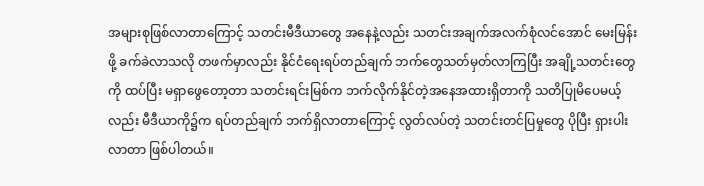အများစုဖြစ်လာတာကြောင့် သတင်းမီဒီယာတွေ အနေနဲ့လည်း သတင်းအချက်အလက်စုံလင်အောင် မေးမြန်းဖို့ ခက်ခဲလာသလို တဖက်မှာလည်း နိုင်ငံရေးရပ်တည်ချက် ဘက်တွေသတ်မှတ်လာကြပြီး အချို့သတင်းတွေကို ထပ်ပြီး မရှာဖွေတော့တာ သတင်းရင်းမြစ်က ဘက်လိုက်နိုင်တဲ့အနေအထားရှိတာကို သတိပြုမိပေမယ့်လည်း မီဒီယာကို၌က ရပ်တည်ချက် ဘက်ရှိလာတာကြောင့် လွတ်လပ်တဲ့ သတင်းတင်ပြမှုတွေ ပိုပြီး ရှားပါးလာတာ ဖြစ်ပါတယ်။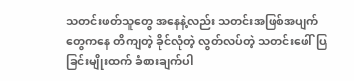သတင်းဖတ်သူတွေ အနေနဲ့လည်း သတင်းအဖြစ်အပျက်တွေကနေ တိကျတဲ့ ခိုင်လုံတဲ့ လွတ်လပ်တဲ့ သတင်းဖေါ်ပြခြင်းမျိုးထက် ခံစားချက်ပါ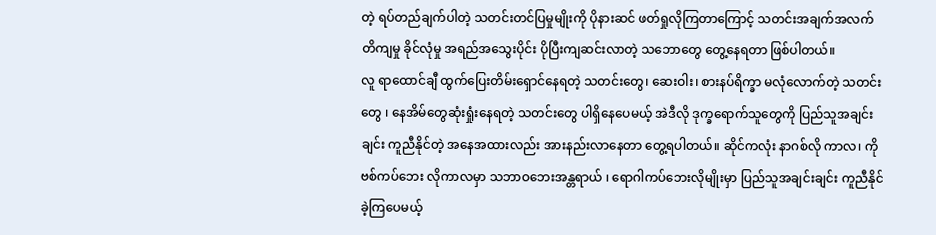တဲ့ ရပ်တည်ချက်ပါတဲ့ သတင်းတင်ပြမှုမျိုးကို ပိုနားဆင် ဖတ်ရှုလိုကြတာကြောင့် သတင်းအချက်အလက်တိကျမှု ခိုင်လုံမှု အရည်အသွေးပိုင်း ပိုပြီးကျဆင်းလာတဲ့ သဘောတွေ တွေ့နေရတာ ဖြစ်ပါတယ်။
လူ ရာထောင်ချီ ထွက်ပြေးတိမ်းရှောင်နေရတဲ့ သတင်းတွေ၊ ဆေးဝါး၊ စားနပ်ရိက္ခာ မလုံလောက်တဲ့ သတင်းတွေ ၊ နေအိမ်တွေဆုံးရှုံးနေရတဲ့ သတင်းတွေ ပါရှိနေပေမယ့် အဲဒီလို ဒုက္ခရောက်သူတွေကို ပြည်သူအချင်းချင်း ကူညီနိုင်တဲ့ အနေအထားလည်း အားနည်းလာနေတာ တွေ့ရပါတယ်။ ဆိုင်ကလုံး နာဂစ်လို ကာလ၊ ကိုဗစ်ကပ်ဘေး လိုကာလမှာ သဘာဝဘေးအန္တရာယ် ၊ ရောဂါကပ်ဘေးလိုမျိုးမှာ ပြည်သူအချင်းချင်း ကူညီနိုင်ခဲ့ကြပေမယ့်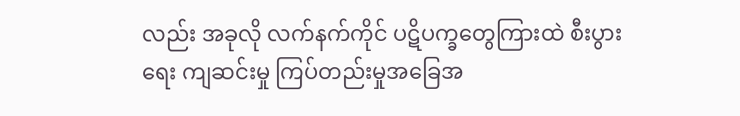လည်း အခုလို လက်နက်ကိုင် ပဋိပက္ခတွေကြားထဲ စီးပွားရေး ကျဆင်းမှု ကြပ်တည်းမှုအခြေအ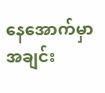နေအောက်မှာ အချင်း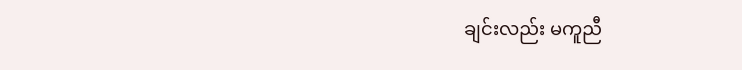ချင်းလည်း မကူညီ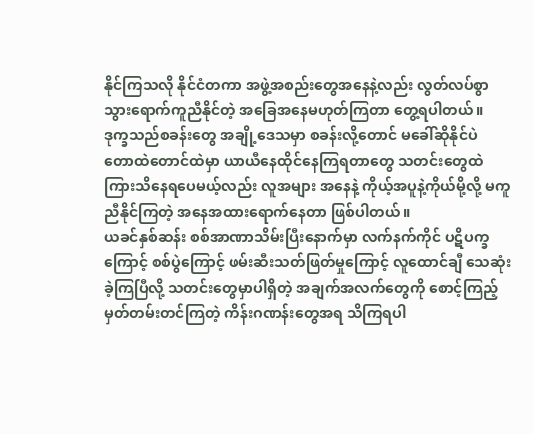နိုင်ကြသလို နိုင်ငံတကာ အဖွဲ့အစည်းတွေအနေနဲ့လည်း လွတ်လပ်စွာသွားရောက်ကူညီနိုင်တဲ့ အခြေအနေမဟုတ်ကြတာ တွေ့ရပါတယ်။
ဒုက္ခသည်စခန်းတွေ အချို့ဒေသမှာ စခန်းလို့တောင် မခေါ်ဆိုနိုင်ပဲ တောထဲတောင်ထဲမှာ ယာယီနေထိုင်နေကြရတာတွေ သတင်းတွေထဲကြားသိနေရပေမယ့်လည်း လူအများ အနေနဲ့ ကိုယ့်အပူနဲ့ကိုယ်မို့လို့ မကူညီနိုင်ကြတဲ့ အနေအထားရောက်နေတာ ဖြစ်ပါတယ်။
ယခင်နှစ်ဆန်း စစ်အာဏာသိမ်းပြီးနောက်မှာ လက်နက်ကိုင် ပဋိပက္ခကြောင့် စစ်ပွဲကြောင့် ဖမ်းဆီးသတ်ဖြတ်မှုကြောင့် လူထောင်ချီ သေဆုံးခဲ့ကြပြီလို့ သတင်းတွေမှာပါရှိတဲ့ အချက်အလက်တွေကို စောင့်ကြည့်မှတ်တမ်းတင်ကြတဲ့ ကိန်းဂဏန်းတွေအရ သိကြရပါ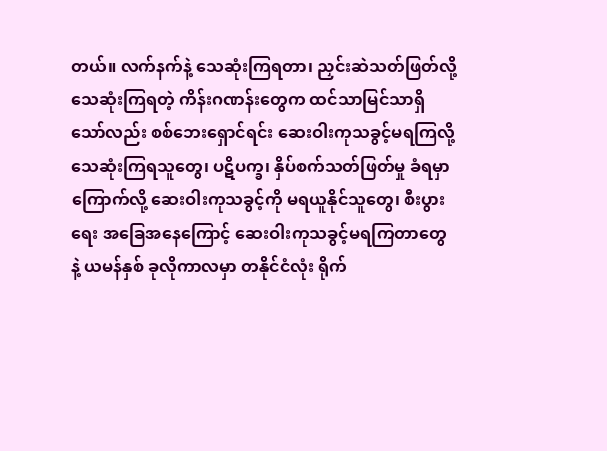တယ်။ လက်နက်နဲ့ သေဆုံးကြရတာ၊ ညှင်းဆဲသတ်ဖြတ်လို့ သေဆုံးကြရတဲ့ ကိန်းဂဏန်းတွေက ထင်သာမြင်သာရှိသော်လည်း စစ်ဘေးရှောင်ရင်း ဆေးဝါးကုသခွင့်မရကြလို့ သေဆုံးကြရသူတွေ၊ ပဋိပက္ခ၊ နှိပ်စက်သတ်ဖြတ်မှု ခံရမှာကြောက်လို့ ဆေးဝါးကုသခွင့်ကို မရယူနိုင်သူတွေ၊ စီးပွားရေး အခြေအနေကြောင့် ဆေးဝါးကုသခွင့်မရကြတာတွေ နဲ့ ယမန်နှစ် ခုလိုကာလမှာ တနိုင်ငံလုံး ရိုက်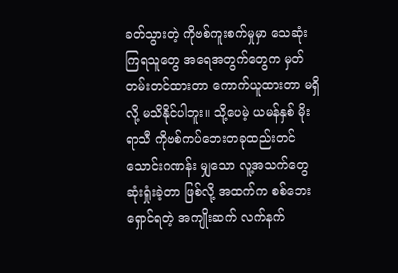ခတ်သွားတဲ့ ကိုဗစ်ကူးစက်မှုမှာ သေဆုံးကြရသူတွေ အရေအတွက်တွေက မှတ်တမ်းတင်ထားတာ ကောက်ယူထားတာ မရှိလို့ မသိနိုင်ပါဘူး။ သို့ပေမဲ့ ယမန်နှစ် မိုးရာသီ ကိုဗစ်ကပ်ဘေးတခုထည်းတင် သောင်းဂဏန်း မျှသော လူ့အသက်တွေ ဆုံးရှုံးခဲ့တာ ဖြစ်လို့ အထက်က စစ်ဘေးရှောင်ရတဲ့ အကျိုးဆက် လက်နက်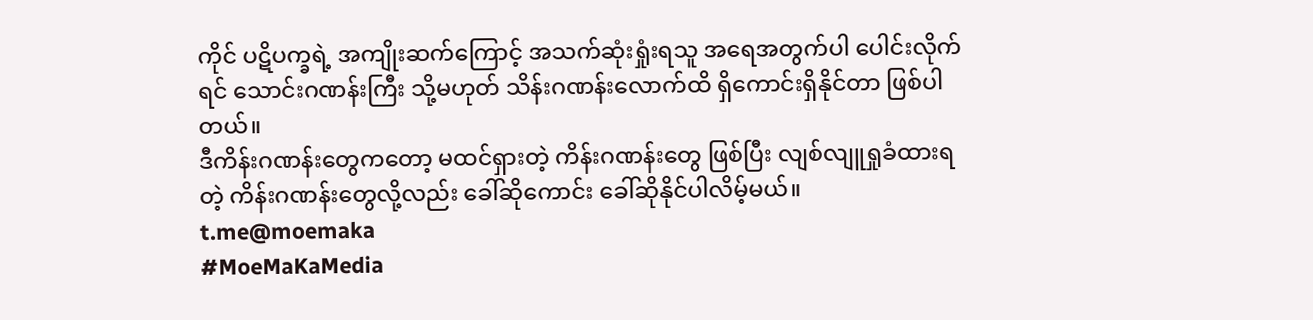ကိုင် ပဋိပက္ခရဲ့ အကျိုးဆက်ကြောင့် အသက်ဆုံးရှုံးရသူ အရေအတွက်ပါ ပေါင်းလိုက်ရင် သောင်းဂဏန်းကြီး သို့မဟုတ် သိန်းဂဏန်းလောက်ထိ ရှိကောင်းရှိနိုင်တာ ဖြစ်ပါတယ်။
ဒီကိန်းဂဏန်းတွေကတော့ မထင်ရှားတဲ့ ကိန်းဂဏန်းတွေ ဖြစ်ပြီး လျစ်လျူရှုခံထားရတဲ့ ကိန်းဂဏန်းတွေလို့လည်း ခေါ်ဆိုကောင်း ခေါ်ဆိုနိုင်ပါလိမ့်မယ်။
t.me@moemaka
#MoeMaKaMedia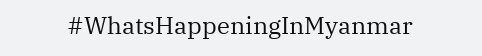#WhatsHappeningInMyanmar